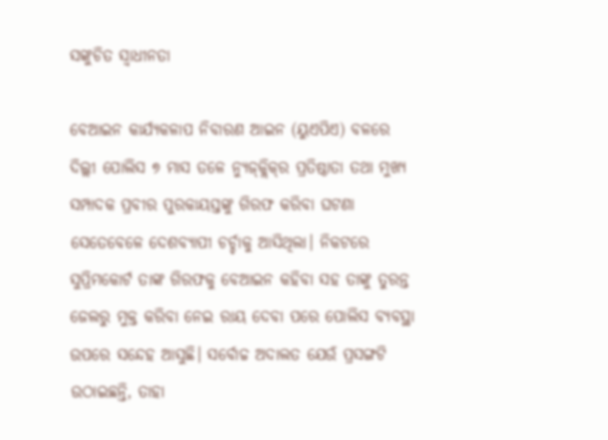ସଙ୍କୁଚିତ ସ୍ୱାଧୀନତା

ବେଆଇନ କାର୍ଯ୍ୟକଳାପ ନିବାରଣ ଆଇନ (ୟୁଏପିଏ) ବଳରେ ଦିଲ୍ଲୀ ପୋଲିସ ୭ ମାସ ତଳେ ନ୍ୟୁଜ୍‌କ୍ଲିକ୍‌ର ପ୍ରତିଷ୍ଠାତା ତଥା ମୁଖ୍ୟ ସମ୍ପାଦକ ପ୍ରବୀର ପୁରକାୟସ୍ତଙ୍କୁ ଗିରଫ କରିବା ଘଟଣା ସେତେବେଳେ ଦେଶବ୍ୟାପୀ ଚର୍ଚ୍ଚାକୁ ଆସିଥିଲା। ନିକଟରେ ସୁପ୍ରିମକୋର୍ଟ ତାଙ୍କ ଗିରଫକୁ ବେଆଇନ କହିବା ସହ ତାଙ୍କୁ ତୁରନ୍ତ ଜେଲରୁ ମୁକ୍ତ କରିବା ନେଇ ରାୟ ଦେବା ପରେ ପୋଲିସ ବ୍ୟବସ୍ଥା ଉପରେ ସନ୍ଦେହ ଆସୁଛି। ସର୍ବୋଚ୍ଚ ଅଦାଲତ ଯେଉଁ ପ୍ରସଙ୍ଗଟି ଉଠାଇଛନ୍ତି, ତାହା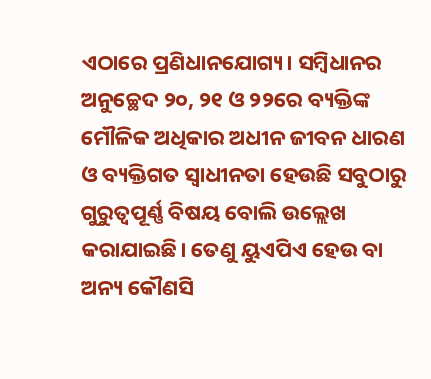ଏଠାରେ ପ୍ରଣିଧାନଯୋଗ୍ୟ। ସମ୍ବିଧାନର ଅନୁଚ୍ଛେଦ ୨୦, ୨୧ ଓ ୨୨ରେ ବ୍ୟକ୍ତିଙ୍କ ମୌଳିକ ଅଧିକାର ଅଧୀନ ଜୀବନ ଧାରଣ ଓ ବ୍ୟକ୍ତିଗତ ସ୍ବାଧୀନତା ହେଉଛି ସବୁଠାରୁ ଗୁରୁତ୍ୱପୂର୍ଣ୍ଣ ବିଷୟ ବୋଲି ଉଲ୍ଲେଖ କରାଯାଇଛି। ତେଣୁ ୟୁଏପିଏ ହେଉ ବା ଅନ୍ୟ କୌଣସି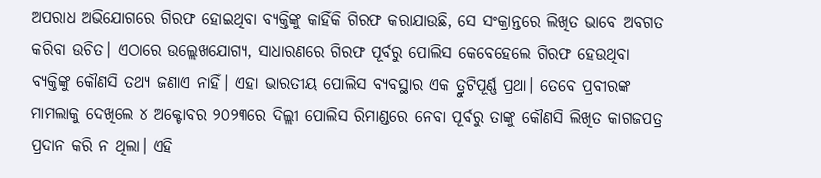ଅପରାଧ ଅଭିଯୋଗରେ ଗିରଫ ହୋଇଥିବା ବ୍ୟକ୍ତିଙ୍କୁ କାହିଁକି ଗିରଫ କରାଯାଉଛି, ସେ ସଂକ୍ରାନ୍ତରେ ଲିଖିତ ଭାବେ ଅବଗତ କରିବା ଉଚିତ। ଏଠାରେ ଉଲ୍ଲେଖଯୋଗ୍ୟ, ସାଧାରଣରେ ଗିରଫ ପୂର୍ବରୁ ପୋଲିସ କେବେହେଲେ ଗିରଫ ହେଉଥିବା ବ୍ୟକ୍ତିଙ୍କୁ କୌଣସି ତଥ୍ୟ ଜଣାଏ ନାହିଁ। ଏହା ଭାରତୀୟ ପୋଲିସ ବ୍ୟବସ୍ଥାର ଏକ ତ୍ରୁଟିପୂର୍ଣ୍ଣ ପ୍ରଥା। ତେବେ ପ୍ରବୀରଙ୍କ ମାମଲାକୁ ଦେଖିଲେ ୪ ଅକ୍ଟୋବର ୨୦୨୩ରେ ଦିଲ୍ଲୀ ପୋଲିସ ରିମାଣ୍ଡରେ ନେବା ପୂର୍ବରୁ ତାଙ୍କୁ କୌଣସି ଲିଖିତ କାଗଜପତ୍ର ପ୍ରଦାନ କରି ନ ଥିଲା। ଏହି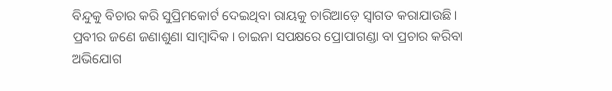ବିନ୍ଦୁକୁ ବିଚାର କରି ସୁପ୍ରିମକୋର୍ଟ ଦେଇଥିବା ରାୟକୁ ଚାରିଆଡ଼େ ସ୍ବାଗତ କରାଯାଉଛି।
ପ୍ରବୀର ଜଣେ ଜଣାଶୁଣା ସାମ୍ବାଦିକ। ଚାଇନା ସପକ୍ଷରେ ପ୍ରୋପାଗଣ୍ଡା ବା ପ୍ରଚାର କରିବା ଅଭିଯୋଗ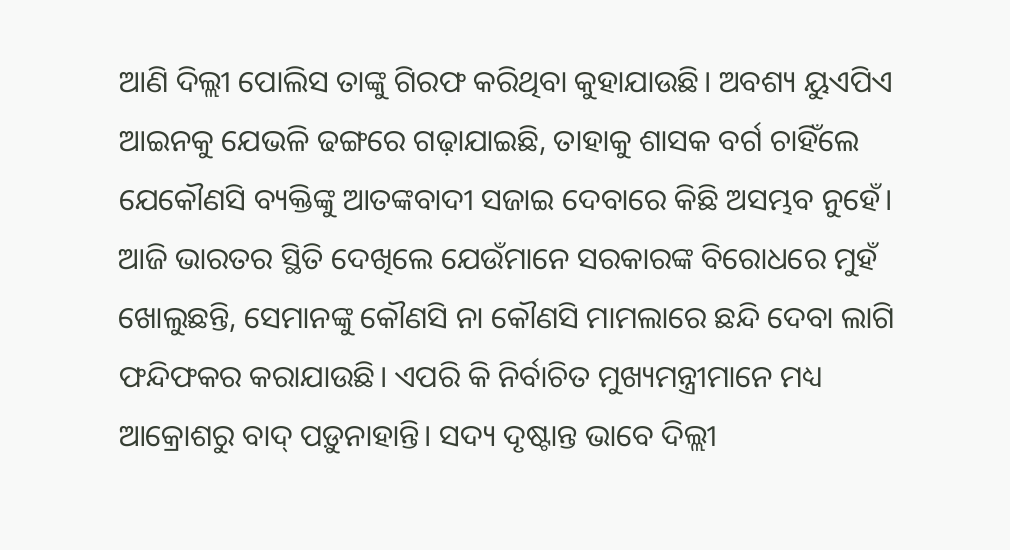ଆଣି ଦିଲ୍ଲୀ ପୋଲିସ ତାଙ୍କୁ ଗିରଫ କରିଥିବା କୁହାଯାଉଛି। ଅବଶ୍ୟ ୟୁଏପିଏ ଆଇନକୁ ଯେଭଳି ଢଙ୍ଗରେ ଗଢ଼ାଯାଇଛି, ତାହାକୁ ଶାସକ ବର୍ଗ ଚାହିଁଲେ ଯେକୌଣସି ବ୍ୟକ୍ତିଙ୍କୁ ଆତଙ୍କବାଦୀ ସଜାଇ ଦେବାରେ କିଛି ଅସମ୍ଭବ ନୁହେଁ। ଆଜି ଭାରତର ସ୍ଥିତି ଦେଖିଲେ ଯେଉଁମାନେ ସରକାରଙ୍କ ବିରୋଧରେ ମୁହଁ ଖୋଲୁଛନ୍ତି, ସେମାନଙ୍କୁ କୌଣସି ନା କୌଣସି ମାମଲାରେ ଛନ୍ଦି ଦେବା ଲାଗି ଫନ୍ଦିଫକର କରାଯାଉଛି। ଏପରି କି ନିର୍ବାଚିତ ମୁଖ୍ୟମନ୍ତ୍ରୀମାନେ ମଧ୍ୟ ଆକ୍ରୋଶରୁ ବାଦ୍‌ ପଡ଼ୁନାହାନ୍ତି। ସଦ୍ୟ ଦୃଷ୍ଟାନ୍ତ ଭାବେ ଦିଲ୍ଲୀ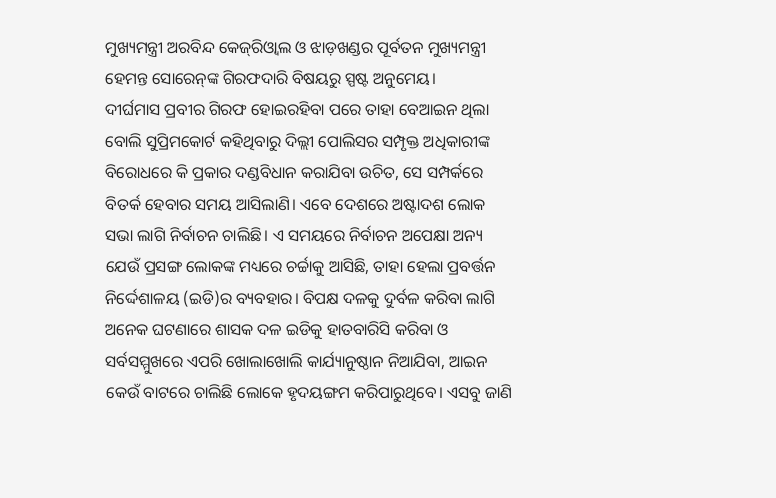ମୁଖ୍ୟମନ୍ତ୍ରୀ ଅରବିନ୍ଦ କେଜ୍‌ରିଓ୍ବାଲ ଓ ଝାଡ଼ଖଣ୍ଡର ପୂର୍ବତନ ମୁଖ୍ୟମନ୍ତ୍ରୀ ହେମନ୍ତ ସୋରେନ୍‌ଙ୍କ ଗିରଫଦାରି ବିଷୟରୁ ସ୍ପଷ୍ଟ ଅନୁମେୟ।
ଦୀର୍ଘମାସ ପ୍ରବୀର ଗିରଫ ହୋଇରହିବା ପରେ ତାହା ବେଆଇନ ଥିଲା ବୋଲି ସୁପ୍ରିମକୋର୍ଟ କହିଥିବାରୁ ଦିଲ୍ଲୀ ପୋଲିସର ସମ୍ପୃକ୍ତ ଅଧିକାରୀଙ୍କ ବିରୋଧରେ କି ପ୍ରକାର ଦଣ୍ଡବିଧାନ କରାଯିବା ଉଚିତ, ସେ ସମ୍ପର୍କରେ ବିତର୍କ ହେବାର ସମୟ ଆସିଲାଣି। ଏବେ ଦେଶରେ ଅଷ୍ଟାଦଶ ଲୋକ ସଭା ଲାଗି ନିର୍ବାଚନ ଚାଲିଛି। ଏ ସମୟରେ ନିର୍ବାଚନ ଅପେକ୍ଷା ଅନ୍ୟ ଯେଉଁ ପ୍ରସଙ୍ଗ ଲୋକଙ୍କ ମଧ୍ୟରେ ଚର୍ଚ୍ଚାକୁ ଆସିଛି, ତାହା ହେଲା ପ୍ରବର୍ତ୍ତନ ନିର୍ଦ୍ଦେଶାଳୟ (ଇଡି)ର ବ୍ୟବହାର। ବିପକ୍ଷ ଦଳକୁ ଦୁର୍ବଳ କରିବା ଲାଗି ଅନେକ ଘଟଣାରେ ଶାସକ ଦଳ ଇଡିକୁ ହାତବାରିସି କରିବା ଓ ସର୍ବସମ୍ମୁଖରେ ଏପରି ଖୋଲାଖୋଲି କାର୍ଯ୍ୟାନୁଷ୍ଠାନ ନିଆଯିବା, ଆଇନ କେଉଁ ବାଟରେ ଚାଲିଛି ଲୋକେ ହୃଦୟଙ୍ଗମ କରିପାରୁଥିବେ। ଏସବୁ ଜାଣି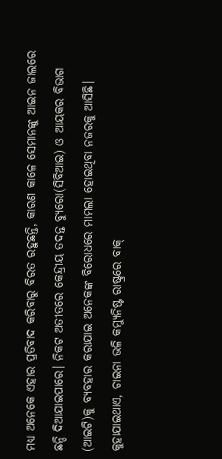ମଧ୍ୟ ଅନେକେ ଏହାର ପ୍ରତିବାଦ କରିବାରୁ ବିରତ ରହୁଛନ୍ତି, କାରଣ କାଳେ ସେମାନଙ୍କୁ ଆଇନ ଜାଲରେ ଛନ୍ଦି ଦିଆଯାଇପାରେ। ନିକଟ ଅତୀତରେ କେନ୍ଦ୍ରୀୟ ତଦନ୍ତ ବ୍ୟୁରୋ(ସିବିଆଇ) ଓ ଆୟକର ବିଭାଗ (ଆଇଟି)କୁ ବ୍ୟବହାର କରାଯାଇ ଅନେକଙ୍କ ବିରୋଧରେ ମାମଲା ହୋଇଥିବା ନଜରକୁ ଆସିଛି।
କୁହାଯାଇଥାଏ, ଚାଇନା ଭଳି କମ୍ୟୁନିଷ୍ଟ ରାଷ୍ଟ୍ରରେ ବାକ୍‌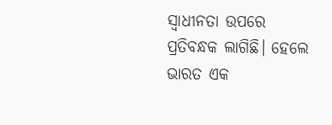ସ୍ବାଧୀନତା ଉପରେ ପ୍ରତିବନ୍ଧକ ଲାଗିଛି। ହେଲେ ଭାରତ ଏକ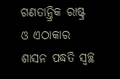ଗଣତାନ୍ତ୍ରିକ ରାଷ୍ଟ୍ର ଓ ଏଠାକାର ଶାସନ ପଦ୍ଧତି ସ୍ବଚ୍ଛ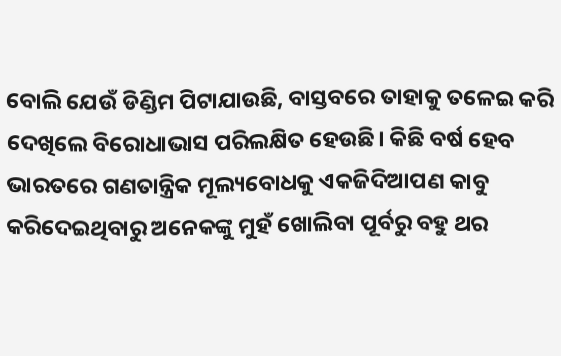ବୋଲି ଯେଉଁ ଡିଣ୍ଡିମ ପିଟାଯାଉଛି, ବାସ୍ତବରେ ତାହାକୁ ତଳେଇ କରି ଦେଖିଲେ ବିରୋଧାଭାସ ପରିଲକ୍ଷିତ ହେଉଛି। କିଛି ବର୍ଷ ହେବ ଭାରତରେ ଗଣତାନ୍ତ୍ରିକ ମୂଲ୍ୟବୋଧକୁ ଏକଜିଦିଆପଣ କାବୁ କରିଦେଇଥିବାରୁ ଅନେକଙ୍କୁ ମୁହଁ ଖୋଲିବା ପୂର୍ବରୁ ବହୁ ଥର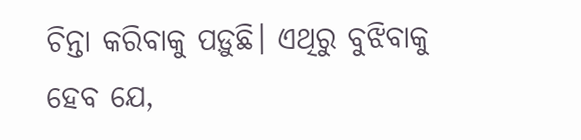ଚିନ୍ତା କରିବାକୁ ପଡ଼ୁଛି। ଏଥିରୁ ବୁଝିବାକୁ ହେବ ଯେ,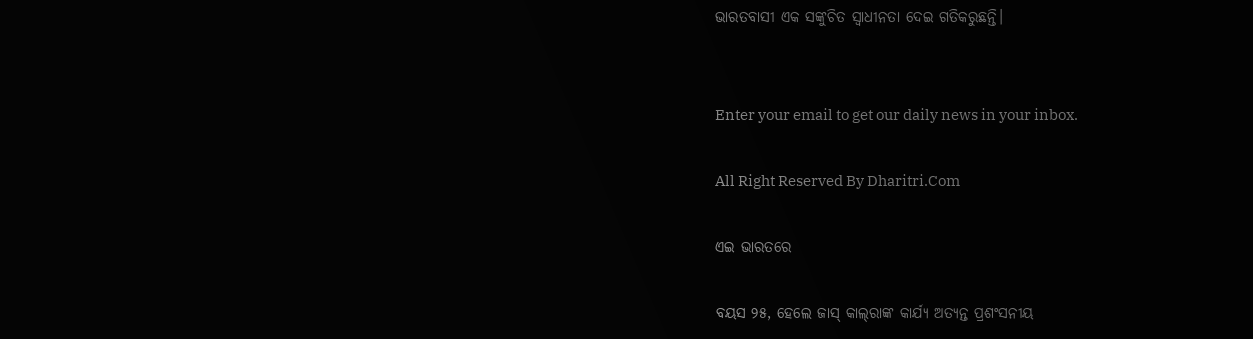ଭାରତବାସୀ ଏକ ସଙ୍କୁଚିତ ସ୍ବାଧୀନତା ଦେଇ ଗତିକରୁଛନ୍ତି।


Enter your email to get our daily news in your inbox.

All Right Reserved By Dharitri.Com

ଏଇ ଭାରତରେ

ବୟସ ୨୫, ହେଲେ ଜାସ୍‌ କାଲ୍‌ରାଙ୍କ କାର୍ଯ୍ୟ ଅତ୍ୟନ୍ତ ପ୍ରଶଂସନୀୟ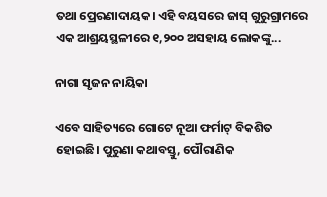ତଥା ପ୍ରେରଣାଦାୟକ। ଏହି ବୟସରେ ଜାସ୍‌ ଗୁରୁଗ୍ରାମରେ ଏକ ଆଶ୍ରୟସ୍ଥଳୀରେ ୧,୨୦୦ ଅସହାୟ ଲୋକଙ୍କୁ...

ନାଗା ସୃଜନ ନାୟିକା

ଏବେ ସାହିତ୍ୟରେ ଗୋଟେ ନୂଆ ଫର୍ମାଟ୍‌ ବିକଶିତ ହୋଇଛି। ପୁରୁଣା କଥାବସ୍ତୁ, ପୌରାଣିକ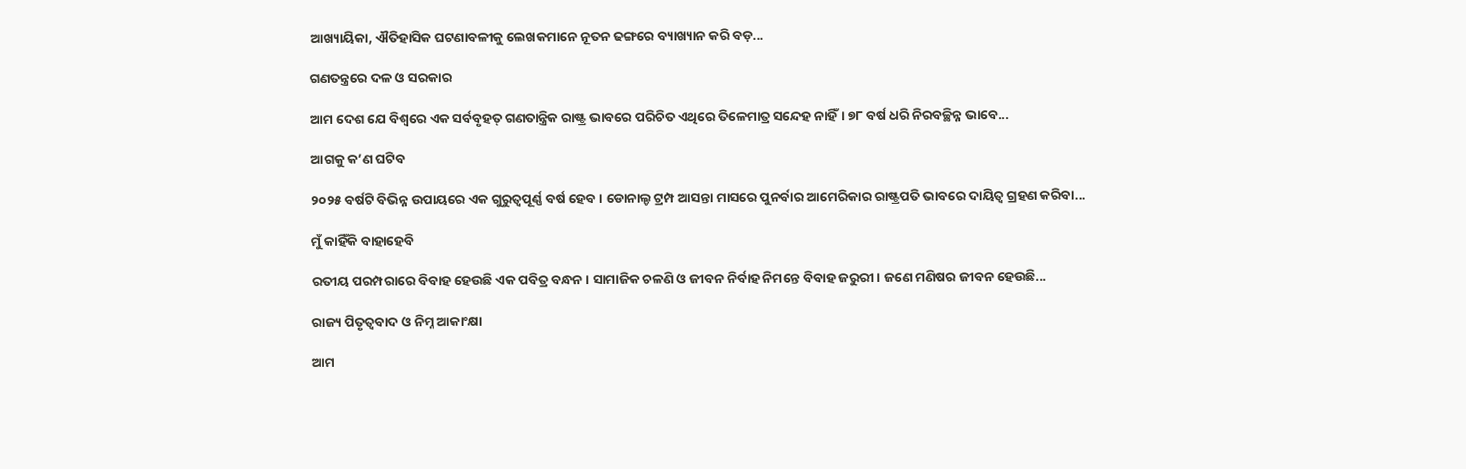ଆଖ୍ୟାୟିକା, ଐତିହାସିକ ଘଟଣାବଳୀକୁ ଲେଖକମାନେ ନୂତନ ଢଙ୍ଗରେ ବ୍ୟାଖ୍ୟାନ କରି ବଡ଼...

ଗଣତନ୍ତ୍ରରେ ଦଳ ଓ ସରକାର

ଆମ ଦେଶ ଯେ ବିଶ୍ୱରେ ଏକ ସର୍ବବୃହତ୍‌ ଗଣତାନ୍ତ୍ରିକ ରାଷ୍ଟ୍ର ଭାବରେ ପରିଚିତ ଏଥିରେ ତିଳେମାତ୍ର ସନ୍ଦେହ ନାହିଁ। ୭୮ ବର୍ଷ ଧରି ନିରବଚ୍ଛିନ୍ନ ଭାବେ...

ଆଗକୁ କ’ଣ ଘଟିବ

୨୦୨୫ ବର୍ଷଟି ବିଭିନ୍ନ ଉପାୟରେ ଏକ ଗୁରୁତ୍ୱପୂର୍ଣ୍ଣ ବର୍ଷ ହେବ। ଡୋନାଲ୍ଡ ଟ୍ରମ୍ପ ଆସନ୍ତା ମାସରେ ପୁନର୍ବାର ଆମେରିକାର ରାଷ୍ଟ୍ରପତି ଭାବରେ ଦାୟିତ୍ୱ ଗ୍ରହଣ କରିବା...

ମୁଁ କାହିଁକି ବାହାହେବି

ରତୀୟ ପରମ୍ପରାରେ ବିବାହ ହେଉଛି ଏକ ପବିତ୍ର ବନ୍ଧନ। ସାମାଜିକ ଚଳଣି ଓ ଜୀବନ ନିର୍ବାହ ନିମନ୍ତେ ବିବାହ ଜରୁରୀ। ଜଣେ ମଣିଷର ଜୀବନ ହେଉଛି...

ରାଜ୍ୟ ପିତୃତ୍ୱବାଦ ଓ ନିମ୍ନ ଆକାଂକ୍ଷା

ଆମ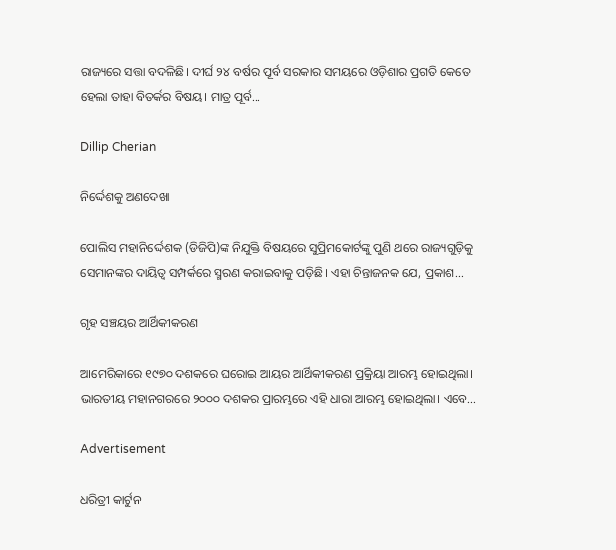ରାଜ୍ୟରେ ସତ୍ତା ବଦଳିଛି। ଦୀର୍ଘ ୨୪ ବର୍ଷର ପୂର୍ବ ସରକାର ସମୟରେ ଓଡ଼ିଶାର ପ୍ରଗତି କେତେ ହେଲା ତାହା ବିତର୍କର ବିଷୟ। ମାତ୍ର ପୂର୍ବ...

Dillip Cherian

ନିର୍ଦ୍ଦେଶକୁ ଅଣଦେଖା

ପୋଲିସ ମହାନିର୍ଦ୍ଦେଶକ (ଡିଜିପି)ଙ୍କ ନିଯୁକ୍ତି ବିଷୟରେ ସୁପ୍ରିମକୋର୍ଟଙ୍କୁ ପୁଣି ଥରେ ରାଜ୍ୟଗୁଡ଼ିକୁ ସେମାନଙ୍କର ଦାୟିତ୍ୱ ସମ୍ପର୍କରେ ସ୍ମରଣ କରାଇବାକୁ ପଡ଼ିଛି। ଏହା ଚିନ୍ତାଜନକ ଯେ, ପ୍ରକାଶ...

ଗୃହ ସଞ୍ଚୟର ଆର୍ଥିକୀକରଣ

ଆମେରିକାରେ ୧୯୭୦ ଦଶକରେ ଘରୋଇ ଆୟର ଆର୍ଥିକୀକରଣ ପ୍ରକ୍ରିୟା ଆରମ୍ଭ ହୋଇଥିଲା। ଭାରତୀୟ ମହାନଗରରେ ୨୦୦୦ ଦଶକର ପ୍ରାରମ୍ଭରେ ଏହି ଧାରା ଆରମ୍ଭ ହୋଇଥିଲା। ଏବେ...

Advertisement

ଧରିତ୍ରୀ କାର୍ଟୁନ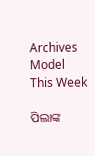Archives
Model This Week

ପିଲାଙ୍କ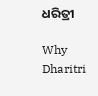ଧରିତ୍ରୀ

Why Dharitri